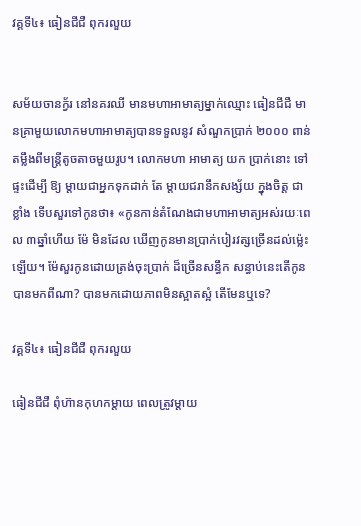វគ្គទី៤៖ ធៀនជីជឺ ពុករលួយ


សម័យចានក្វ័រ នៅនគរឈី មានមហាអាមាត្យម្នាក់ឈ្មោះ ធៀនជីជឺ មានគ្រាមួយលោកមហាអាមាត្យបានទទួលនូវ សំណួកប្រាក់ ២០០០ ពាន់ តម្លឹងពីមន្រ្តីតូចតាចមួយរូប។ លោកមហា អាមាត្យ យក ប្រាក់នោះ ទៅផ្ទះដើម្បី ឱ្យ ម្ដាយជាអ្នកទុកដាក់ តែ ម្ដាយជរានឹកសង្ស័យ ក្នុងចិត្ត ជាខ្លាំង ទើបសួរទៅកូនថា៖ «កូនកាន់តំណែងជាមហាអាមាត្យអស់រយៈពេល ៣ឆ្នាំហើយ ម៉ែ មិនដែល ឃើញកូនមានប្រាក់បៀរវត្សច្រើនដល់ម្ល៉េះឡើយ។ ម៉ែសួរកូនដោយត្រង់ចុះប្រាក់ ដ៏ច្រើនសន្ធឹក សន្ធាប់នេះតើកូនបានមកពីណា? បានមកដោយភាពមិនស្អាតស្អំ តើមែនឬទេ?

វគ្គទី៤៖ ធៀនជីជឺ ពុករលួយ

ធៀនជីជឺ ពុំហ៊ានកុហកម្ដាយ ពេលត្រូវម្ដាយ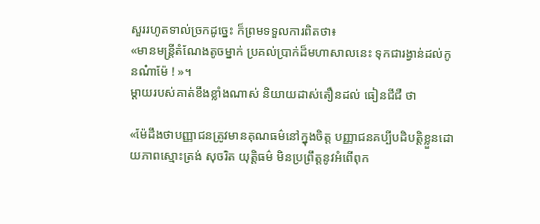សួររហូតទាល់ច្រកដូច្នេះ ក៏ព្រមទទួលការពិតថា៖
«មានមន្ត្រីតំណែងតូចម្នាក់ ប្រគល់ប្រាក់ដ៏មហាសាលនេះ ទុកជារង្វាន់ដល់កូនណ៎ាម៉ែ ! »។
ម្ដាយរបស់គាត់ខឹងខ្លាំងណាស់ និយាយដាស់តឿនដល់ ធៀនជីជឺ ថា

«ម៉ែដឹងថាបញ្ញាជនត្រូវមានគុណធម៌នៅក្នុងចិត្ត បញ្ញាជនគប្បីបដិបត្តិខ្លួនដោយភាពស្មោះត្រង់ សុចរិត យុត្តិធម៌ មិនប្រព្រឹត្តនូវអំពើពុក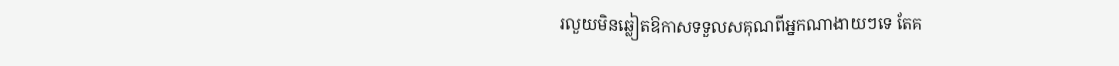រលួយមិនឆ្លៀតឱកាសទទួលសគុណពីអ្នកណាងាយៗទេ តែគ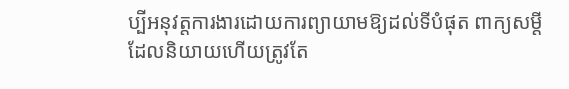ប្បីអនុវត្តការងារដោយការព្យាយាមឱ្យដល់ទីបំផុត ពាក្យសម្ដីដែលនិយាយហើយត្រូវតែ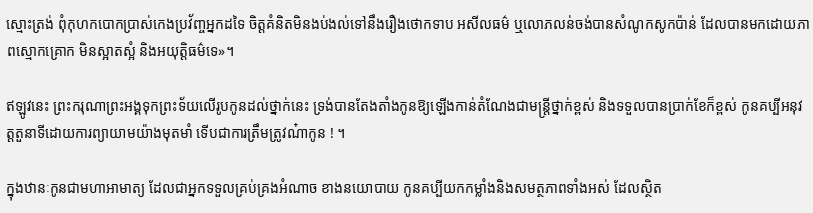ស្មោះត្រង់ ពុំកុហកបោកប្រាស់កេងប្រវ័ញ្ចអ្នកដទៃ ចិត្តគំនិតមិនងប់ងល់ទៅនឹងរឿងថោកទាប អសីលធម៌ ឬលោភលន់ចង់បានសំណូកសូកប៉ាន់ ដែលបានមកដោយភាពស្មោកគ្រោក មិនស្អាតស្អំ និងអយុត្តិធម៌ទេ»។

ឥឡូវនេះ ព្រះករុណាព្រះអង្គទុកព្រះទ័យលើរូបកូនដល់ថ្នាក់នេះ ទ្រង់បានតែងតាំងកូនឱ្យឡើងកាន់តំណែងជាមន្ត្រីថ្នាក់ខ្ពស់ និងទទួលបានប្រាក់ខែក៏ខ្ពស់ កូនគប្បីអនុវត្តតួនាទីដោយការព្យាយាមយ៉ាងមុតមាំ ទើបជាការត្រឹមត្រូវណ៎ាកូន ! ។

ក្នុងឋានៈកូនជាមហាអាមាត្យ ដែលជាអ្នកទទួលគ្រប់គ្រងអំណាច ខាងនយោបាយ កូនគប្បីយកកម្លាំងនិងសមត្ថភាពទាំងអស់ ដែលស្ថិត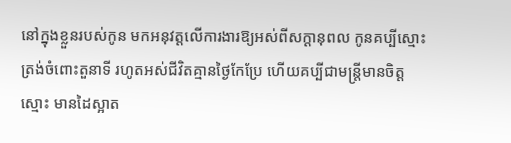នៅក្នុងខ្លួនរបស់កូន មកអនុវត្តលើការងារឱ្យអស់ពីសក្ដានុពល កូនគប្បីស្មោះត្រង់ចំពោះតួនាទី រហូតអស់ជីវិតគ្មានថ្ងៃកែប្រែ ហើយគប្បីជាមន្ត្រីមានចិត្តស្មោះ មានដៃស្អាត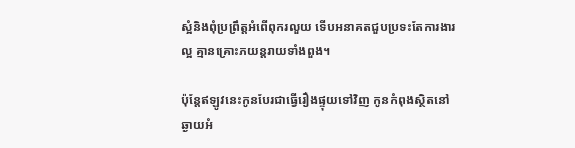ស្អំនិងពុំប្រព្រឹត្តអំពើពុករលួយ ទើបអនាគតជួបប្រទះតែការងារល្អ គ្មានគ្រោះភយន្តរាយទាំងពួង។

ប៉ុន្តែឥឡូវនេះកូនបែរជាធ្វើរឿងផ្ទុយទៅវិញ កូនកំពុងស្ថិតនៅឆ្ងាយអំ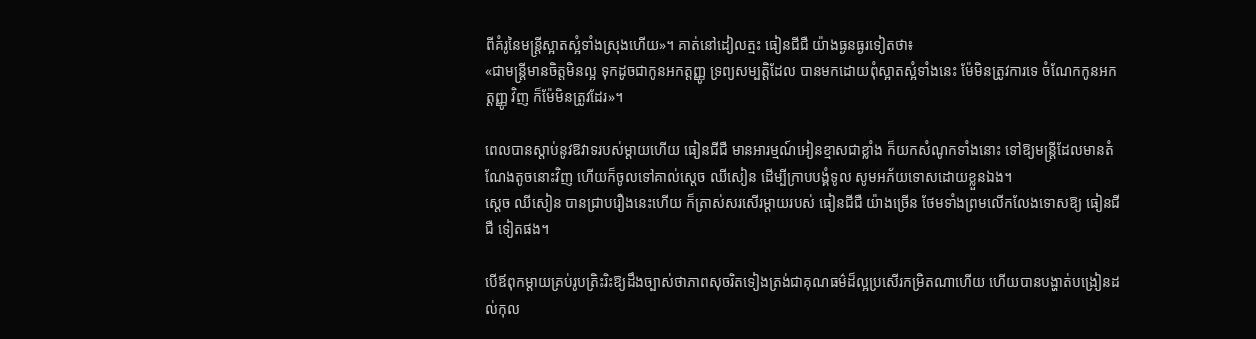ពីគំរូនៃមន្ត្រីស្អាតស្អំទាំងស្រុងហើយ»។ គាត់នៅដៀលត្មះ ធៀនជីជឺ យ៉ាងធ្ងនធ្ងរទៀតថា៖
«ជាមន្រ្តីមានចិត្តមិនល្អ ទុកដូចជាកូនអកត្តញ្ញូ ទ្រព្យសម្បត្តិដែល បានមកដោយពុំស្អាតស្អំទាំងនេះ ម៉ែមិនត្រូវការទេ ចំណែកកូនអកត្តញ្ញូ វិញ ក៏ម៉ែមិនត្រូវដែរ»។

ពេលបានស្ដាប់នូវឱវាទរបស់ម្ដាយហើយ ធៀនជីជឺ មានអារម្មណ៍អៀនខ្មាសជាខ្លាំង ក៏យកសំណូកទាំងនោះ ទៅឱ្យមន្ត្រីដែលមានតំណែងតូចនោះវិញ ហើយក៏ចូលទៅគាល់ស្ដេច ឈីសៀន ដើម្បីក្រាបបង្គំទូល សូមអភ័យទោសដោយខ្លួនឯង។
ស្ដេច ឈីសៀន បានជ្រាបរឿងនេះហើយ ក៏ត្រាស់សរសើរម្ដាយរបស់ ធៀនជីជឺ យ៉ាងច្រើន ថែមទាំងព្រមលើកលែងទោសឱ្យ ធៀនជីជឺ ទៀតផង។

បើឪពុកម្ដាយគ្រប់រូបត្រិះរិះឱ្យដឹងច្បាស់ថាភាពសុចរិតទៀងត្រង់ជាគុណធម៌ដ៏ល្អប្រសើរកម្រិតណាហើយ ហើយបានបង្ហាត់បង្រៀនដល់កុល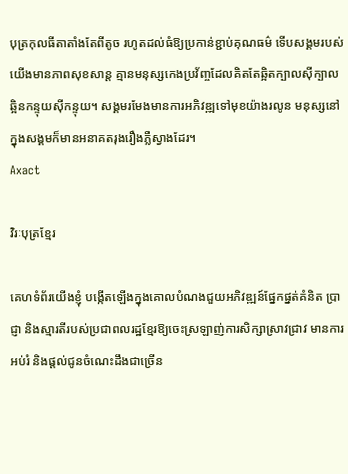បុត្រកុលធីតាតាំងតែពីតូច រហូតដល់ធំឱ្យប្រកាន់ខ្ជាប់គុណធម៌ ទើបសង្គមរបស់យើងមានភាពសុខសាន្ត គ្មានមនុស្សកេងប្រវ័ញ្ចដែលគិតតែឆ្អិតក្បាលស៊ីក្បាល ឆ្អិនកន្ទុយស៊ីកន្ទុយ។ សង្គមរមែងមានការអភិវឌ្ឍទៅមុខយ៉ាងរលូន មនុស្សនៅក្នុងសង្គមក៏មានអនាគតរុងរឿងភ្លឺស្វាងដែរ។
Axact

វិរៈបុត្រខ្មែរ

គេហទំព័រយើងខ្ញុំ បង្កើតឡើងក្នុងគោលបំណងជួយអភិវឌ្ឍន៍ផ្នែកផ្នត់គំនិត ប្រាជ្ញា និងស្មារតីរបស់ប្រជាពលរដ្ឋខ្មែរឱ្យចេះស្រឡាញ់ការសិក្សាស្រាវជ្រាវ មានការអប់រំ និងផ្តល់ជូនចំណេះដឹងជាច្រើន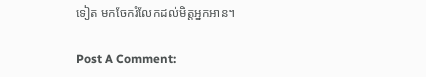ទៀត មកចែករំលែកដល់មិត្តអ្នកអាន។

Post A Comment: